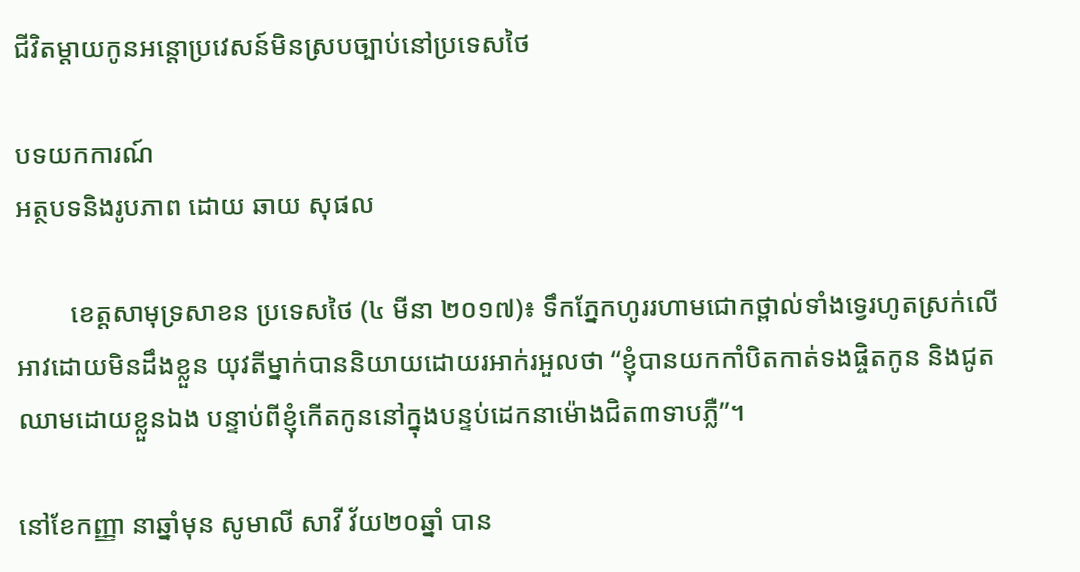ជីវិតម្តាយកូនអន្តោប្រវេសន៍មិនស្របច្បាប់នៅប្រទេសថៃ

បទយកការណ៍
អត្ថបទនិងរូបភាព ដោយ ឆាយ សុផល

        ខេត្តសាមុទ្រសាខន ប្រទេសថៃ (៤ មីនា ២០១៧)៖ ទឹកភ្នែកហូររហាមជោកថ្ពាល់ទាំងទ្វេរហូតស្រក់លើអាវដោយមិនដឹងខ្លួន យុវតីម្នាក់បាននិយាយដោយរអាក់រអួលថា “ខ្ញុំបានយកកាំបិតកាត់ទងផ្ចិតកូន និងជូតឈាមដោយខ្លួនឯង បន្ទាប់ពីខ្ញុំកើតកូននៅក្នុងបន្ទប់ដេកនាម៉ោងជិត៣ទាបភ្លឺ”។

នៅខែកញ្ញា នាឆ្នាំមុន សូមាលី សាវី វ័យ២០ឆ្នាំ បាន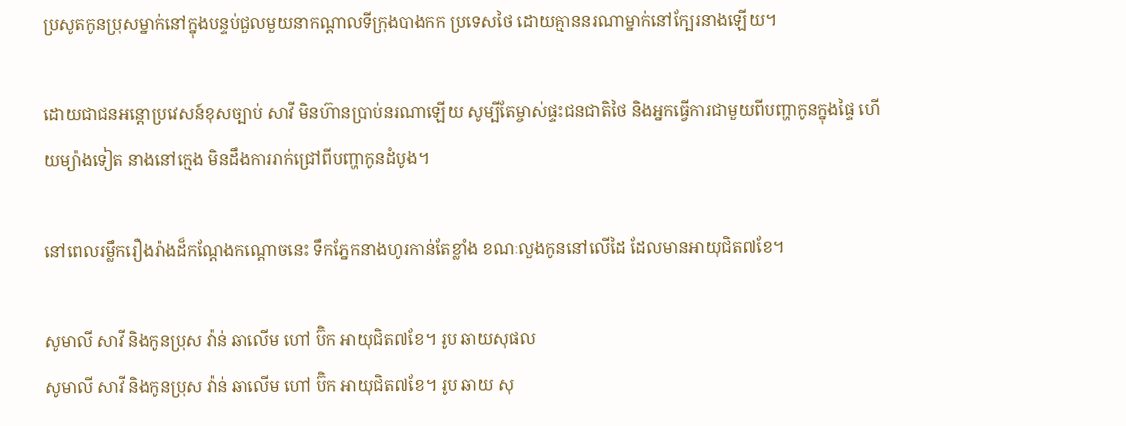ប្រសូតកូនប្រុសម្នាក់នៅក្នុងបន្ទប់ជួលមួយនាកណ្តាលទីក្រុងបាងកក ប្រទេសថៃ ដោយគ្មាននរណាម្នាក់នៅក្បែរនាងឡើយ។

ដោយជាជនអន្តោប្រវេសន៍ខុសច្បាប់ សាវី មិនហ៊ានប្រាប់នរណាឡើយ សូម្បីតែម្ចាស់ផ្ទះជនជាតិថៃ និងអ្នកធ្វើការជាមួយពីបញ្ហាកូនក្នុងផ្ទៃ ហើយម្យ៉ាងទៀត នាងនៅក្មេង មិនដឹងការរាក់ជ្រៅពីបញ្ហាកូនដំបូង។

នៅពេលរម្លឹករឿងរ៉ាងដ៏កណ្ដែងកណ្តោចនេះ ទឹកភ្នែកនាងហូរកាន់តែខ្លាំង ខណៈលួងកូននៅលើដៃ ដែលមានអាយុជិត៧ខែ។

សូមាលី សាវី និងកូនប្រុស វ៉ាន់ ឆាលើម ហៅ ប៊ិក អាយុជិត៧ខែ។ រូប ឆាយសុផល
សូមាលី សាវី និងកូនប្រុស វ៉ាន់ ឆាលើម ហៅ ប៊ិក អាយុជិត៧ខែ។ រូប ឆាយ សុ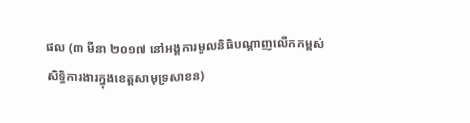ផល (៣ មីនា ២០១៧ នៅអង្គការមូលនិធិបណ្តាញលើកកម្ពស់សិទ្ធិការងារក្នុងខេត្តសាមុទ្រសាខន)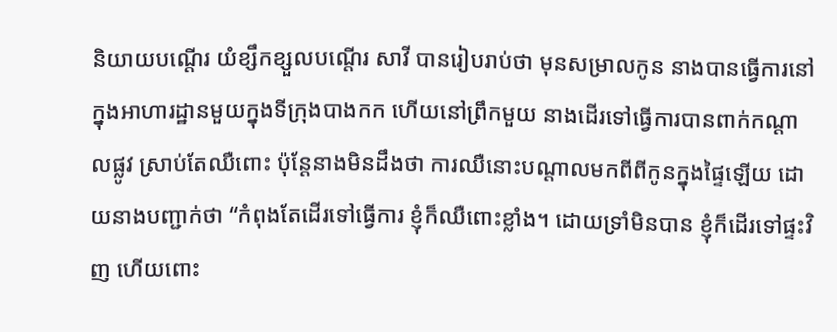និយាយបណ្តើរ យំខ្សឹកខ្សួលបណ្តើរ សាវី បានរៀបរាប់ថា មុនសម្រាលកូន នាងបានធ្វើការនៅក្នុងអាហារដ្ឋានមួយក្នុងទីក្រុងបាងកក ហើយនៅព្រឹកមួយ នាងដើរទៅធ្វើការបានពាក់កណ្តាលផ្លូវ ស្រាប់តែឈឺពោះ ប៉ុន្តែនាងមិនដឹងថា ការឈឺនោះបណ្តាលមកពីពីកូនក្នុងផ្ទៃឡើយ ដោយនាងបញ្ជាក់ថា “កំពុងតែដើរទៅធ្វើការ ខ្ញុំក៏ឈឺពោះខ្លាំង។ ដោយទ្រាំមិនបាន ខ្ញុំក៏ដើរទៅផ្ទះវិញ ហើយពោះ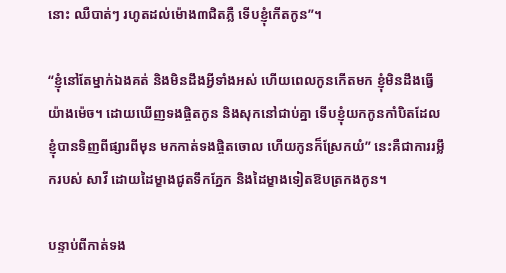នោះ ឈឺបាត់ៗ រហូតដល់ម៉ោង៣ជិតភ្លឺ ទើបខ្ញុំកើតកូន”។

“ខ្ញុំនៅតែម្នាក់ឯងគត់ និងមិនដឹងអ្វីទាំងអស់ ហើយពេលកូនកើតមក ខ្ញុំមិនដឹងធ្វើយ៉ាងម៉េច។ ដោយឃើញទងផ្ចិតកូន និងសុកនៅជាប់គ្នា ទើបខ្ញុំយកកូនកាំបិតដែលខ្ញុំបានទិញពីផ្សារពីមុន មកកាត់ទងផ្ចិតចោល ហើយកូនក៏ស្រែកយំ” នេះគឺជាការរម្លឹករបស់ សាវី ដោយដៃម្ខាងជូតទឹកភ្នែក និងដៃម្ខាងទៀតឱបត្រកងកូន។

បន្ទាប់ពីកាត់ទង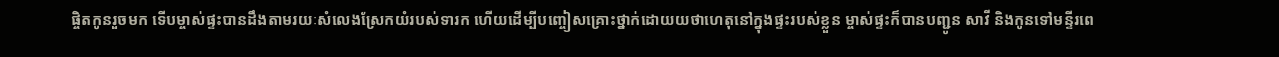ផ្ចិតកូនរួចមក ទើបម្ចាស់ផ្ទះបានដឹងតាមរយៈសំលេងស្រែកយំរបស់ទារក ហើយដើម្បីបញ្ចៀសគ្រោះថ្នាក់ដោយយថាហេតុនៅក្នុងផ្ទះរបស់ខ្លួន ម្ចាស់ផ្ទះក៏បានបញ្ជូន សាវី និងកូនទៅមន្ទីរពេ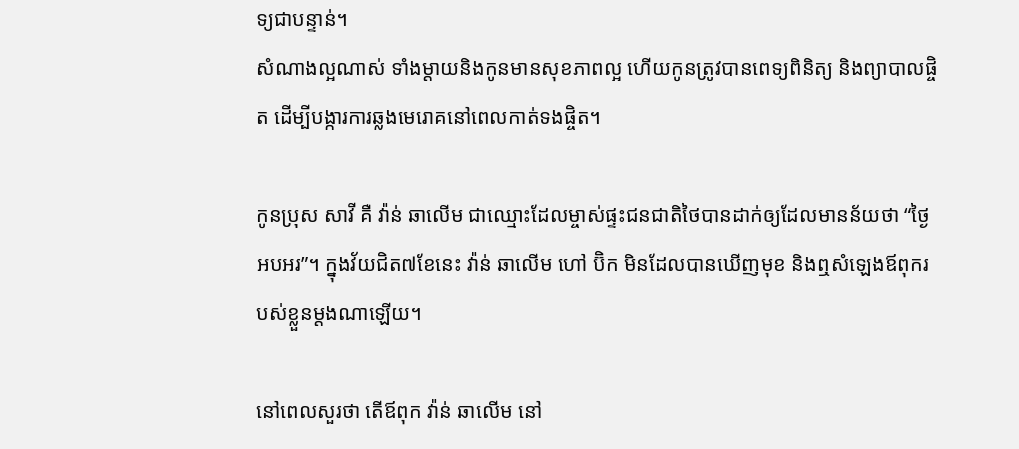ទ្យជាបន្ទាន់។
សំណាងល្អណាស់ ទាំងម្តាយនិងកូនមានសុខភាពល្អ ហើយកូនត្រូវបានពេទ្យពិនិត្យ និងព្យាបាលផ្ចិត ដើម្បីបង្ការការឆ្លងមេរោគនៅពេលកាត់ទងផ្ចិត។

កូនប្រុស សាវី គឺ វ៉ាន់ ឆាលើម ជាឈ្មោះដែលម្ចាស់ផ្ទះជនជាតិថៃបានដាក់ឲ្យដែលមានន័យថា “ថ្ងៃអបអរ”។ ក្នុងវ័យជិត៧ខែនេះ វ៉ាន់ ឆាលើម ហៅ ប៊ិក មិនដែលបានឃើញមុខ និងឮសំឡេងឪពុករបស់ខ្លួនម្តងណាឡើយ។

នៅពេលសួរថា តើឪពុក វ៉ាន់ ឆាលើម នៅ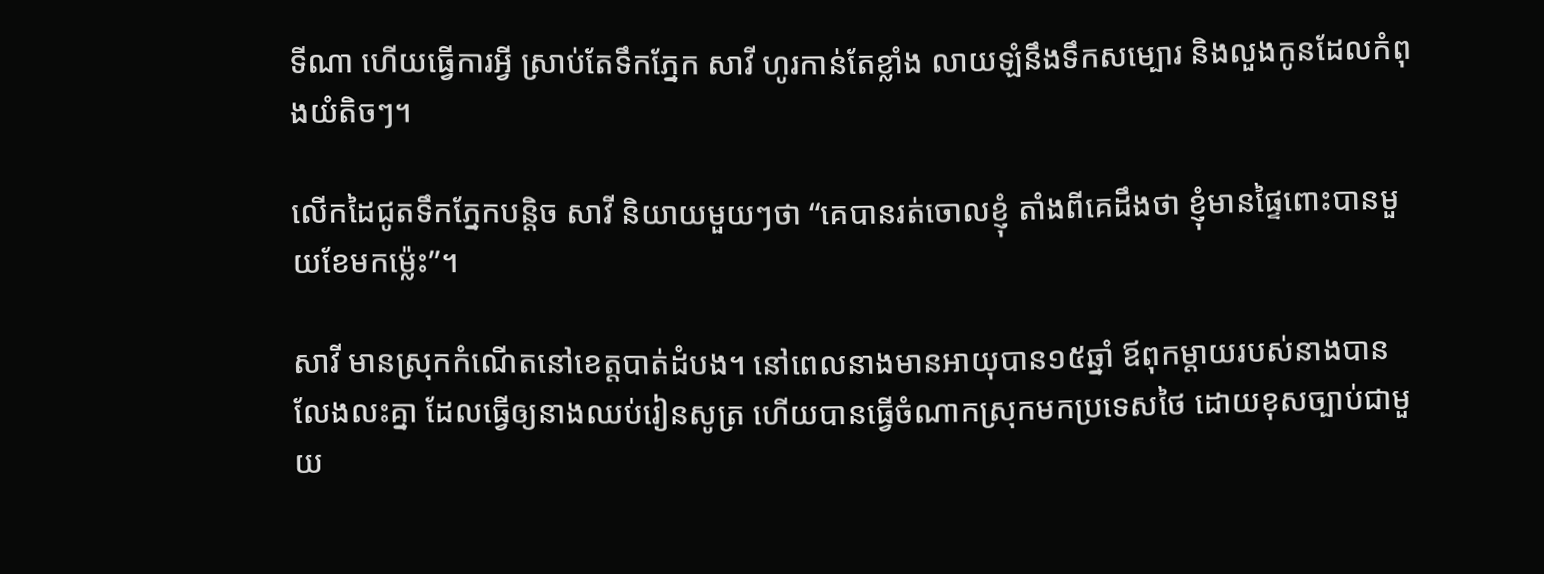ទីណា ហើយធ្វើការអ្វី ស្រាប់តែទឹកភ្នែក សាវី ហូរកាន់តែខ្លាំង លាយឡំនឹងទឹកសម្បោរ និងលួងកូនដែលកំពុងយំតិចៗ។

លើកដៃជូតទឹកភ្នែកបន្តិច សាវី និយាយមួយៗថា “គេបានរត់ចោលខ្ញុំ តាំងពីគេដឹងថា ខ្ញុំមានផ្ទៃពោះបានមួយខែមកម្ល៉េះ”។

សាវី មានស្រុកកំណើតនៅខេត្តបាត់ដំបង។ នៅពេលនាងមានអាយុបាន១៥ឆ្នាំ ឪពុកម្តាយរបស់នាងបានលែងលះគ្នា ដែលធ្វើឲ្យនាងឈប់រៀនសូត្រ ហើយបានធ្វើចំណាកស្រុកមកប្រទេសថៃ ដោយខុសច្បាប់ជាមួយ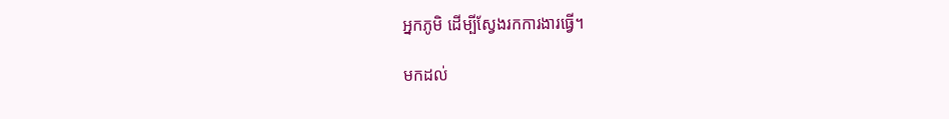អ្នកភូមិ ដើម្បីស្វែងរកការងារធ្វើ។

មកដល់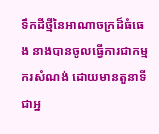ទឹកដីថ្មីនៃអាណាចក្រដ៏ធំធេង នាងបានចូលធ្វើការជាកម្មករសំណង់ ដោយមានតួនាទីជាអ្ន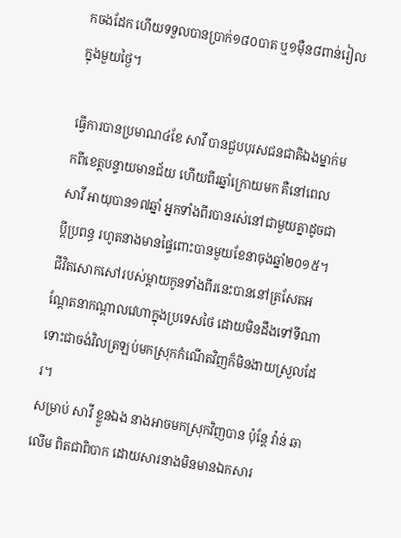កចងដែក ហើយទទួលបានប្រាក់១៨០បាត ឬ១ម៉ឺន៨ពាន់រៀលក្នុងមួយថ្ងៃ។

ធ្វើការបានប្រមាណ៤ខែ សាវី បានជួបបុរសជនជាតិឯងម្នាក់មកពីខេត្តបន្ទាយមានជ័យ ហើយពីរឆ្នាំក្រោយមក គឺនៅពេល សាវី អាយុបាន១៧ឆ្នាំ អ្នកទាំងពីរបានរស់នៅជាមួយគ្នាដូចជាប្តីប្រពន្ធ រហូតនាងមានផ្ទៃពោះបានមួយខែនាចុងឆ្នាំ២០១៥។
ជីវិតសោកសៅរបស់ម្តាយកូនទាំងពីរនេះបាននៅត្រសែតអណ្តែតនាកណ្តាលវេហាក្នុងប្រទេសថៃ ដោយមិនដឹងទៅទីណា ទោះជាចង់វិលត្រឡប់មកស្រុកកំណើតវិញក៏មិនងាយស្រួលដែរ។
សម្រាប់ សាវី ខ្លួនឯង នាងអាចមកស្រុកវិញបាន ប៉ុន្តែ វ៉ាន់ ឆាលើម ពិតជាពិបាក ដោយសារនាងមិនមានឯកសារ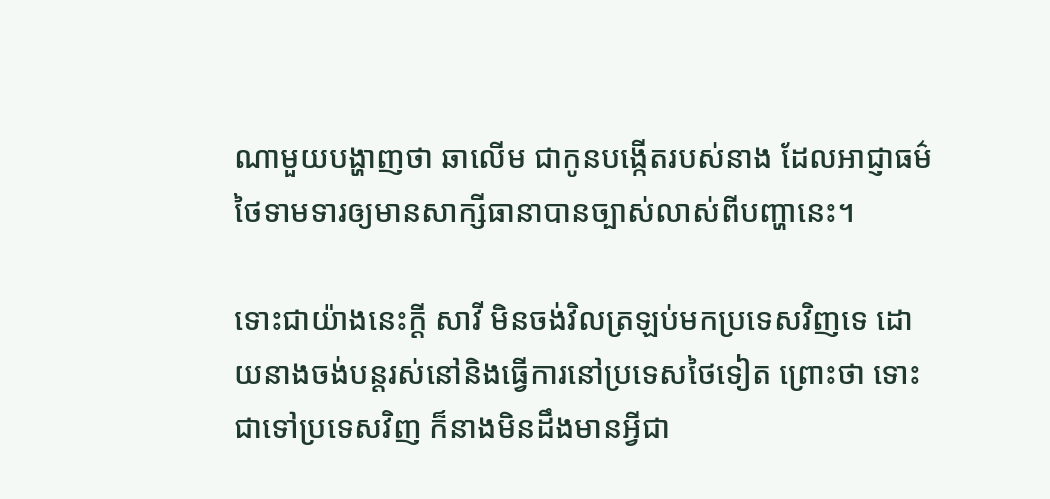ណាមួយបង្ហាញថា ឆាលើម ជាកូនបង្កើតរបស់នាង ដែលអាជ្ញាធម៌ថៃទាមទារឲ្យមានសាក្សីធានាបានច្បាស់លាស់ពីបញ្ហានេះ។

ទោះជាយ៉ាងនេះក្តី សាវី មិនចង់វិលត្រឡប់មកប្រទេសវិញទេ ដោយនាងចង់បន្តរស់នៅនិងធ្វើការនៅប្រទេសថៃទៀត ព្រោះថា ទោះជាទៅប្រទេសវិញ ក៏នាងមិនដឹងមានអ្វីជា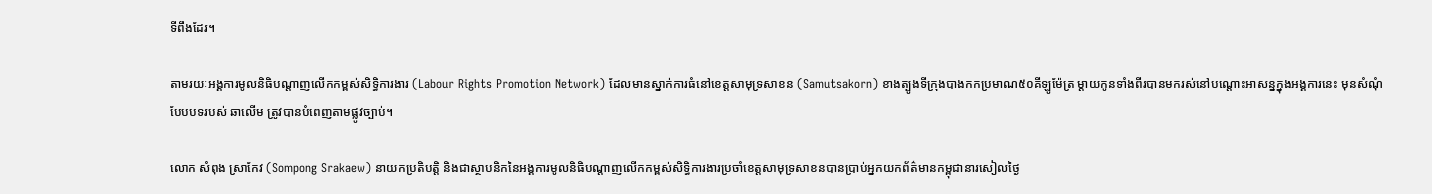ទីពឹងដែរ។

តាមរយៈអង្គការមូលនិធិបណ្តាញលើកកម្ពស់សិទ្ធិការងារ (Labour Rights Promotion Network) ដែលមានស្នាក់ការធំនៅខេត្តសាមុទ្រសាខន (Samutsakorn) ខាងត្បូងទីក្រុងបាងកកប្រមាណ៥០គីឡូម៉ែត្រ ម្តាយកូនទាំងពីរបានមករស់នៅបណ្តោះអាសន្នក្នុងអង្គការនេះ មុនសំណុំបែបបទរបស់ ឆាលើម ត្រូវបានបំពេញតាមផ្លូវច្បាប់។

លោក សំពុង ស្រាកែវ (Sompong Srakaew) នាយកប្រតិបត្តិ និងជាស្ថាបនិកនៃអង្គការមូលនិធិបណ្តាញលើកកម្ពស់សិទ្ធិការងារប្រចាំខេត្តសាមុទ្រសាខនបានប្រាប់អ្នកយកព័ត៌មានកម្ពុជានារសៀលថ្ងៃ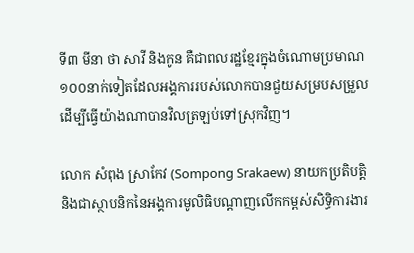ទី៣ មីនា ថា សាវី និងកូន គឺជាពលរដ្ឋខ្មែរក្នុងចំណោមប្រមាណ១០០នាក់ទៀតដែលអង្គការរបស់លោកបានជួយសម្របសម្រួល ដើម្បីធ្វើយ៉ាងណាបានវិលត្រឡប់ទៅស្រុកវិញ។

លោក សំពុង ស្រាកែវ (Sompong Srakaew) នាយកប្រតិបត្តិ និងជាស្ថាបនិកនៃអង្គការមូលិធិបណ្តាញលើកកម្ពស់សិទ្ធិការងារ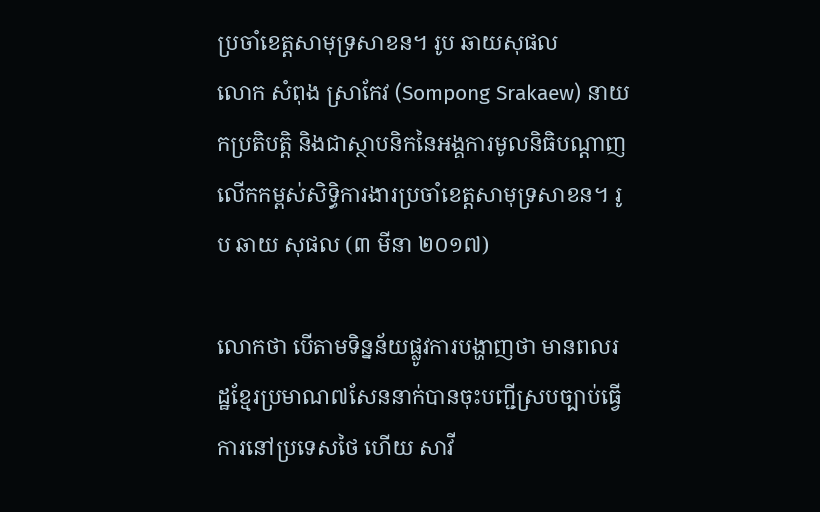ប្រចាំខេត្តសាមុទ្រសាខន។ រូប ឆាយសុផល
លោក សំពុង ស្រាកែវ (Sompong Srakaew) នាយកប្រតិបត្តិ និងជាស្ថាបនិកនៃអង្គការមូលនិធិបណ្តាញលើកកម្ពស់សិទ្ធិការងារប្រចាំខេត្តសាមុទ្រសាខន។ រូប ឆាយ សុផល (៣ មីនា ២០១៧)

លោកថា បើតាមទិន្នន័យផ្លូវការបង្ហាញថា មានពលរដ្ឋខ្មែរប្រមាណ៧សែននាក់បានចុះបញ្ជីស្របច្បាប់ធ្វើការនៅប្រទេសថៃ ហើយ សាវី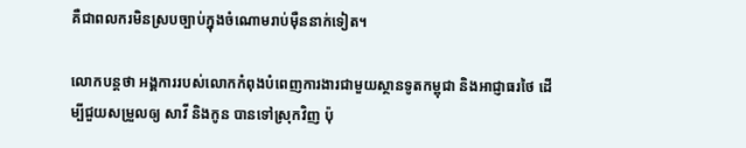គឺជាពលករមិនស្របច្បាប់ក្នុងចំណោមរាប់ម៉ឺននាក់ទៀត។

លោកបន្តថា អង្គការរបស់លោកកំពុងបំពេញការងារជាមួយស្ថានទូតកម្ពុជា និងអាជ្ញាធរថៃ ដើម្បីជួយសម្រួលឲ្យ សាវី និងកូន បានទៅស្រុកវិញ ប៉ុ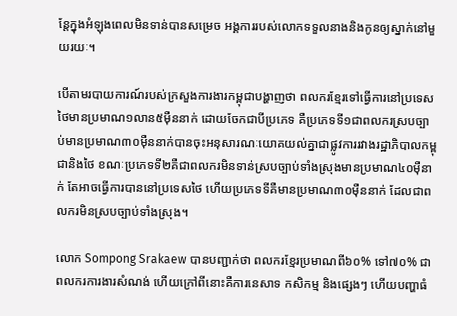ន្តែក្នុងអំឡុងពេលមិនទាន់បានសម្រេច អង្គការរបស់លោកទទួលនាងនិងកូនឲ្យស្នាក់នៅមួយរយៈ។

បើតាមរបាយការណ៍របស់ក្រសួងការងារកម្ពុជាបង្ហាញថា ពលករខ្មែរទៅធ្វើការនៅប្រទេសថៃមានប្រមាណ១លាន៥ម៉ឺននាក់ ដោយចែកជាបីប្រភេទ គឺប្រភេទទី១ជាពលករស្របច្បាប់មានប្រមាណ៣០ម៉ឺននាក់បានចុះអនុសារណៈយោគយល់គ្នាជាផ្លូវការរវាងរដ្ឋាភិបាលកម្ពុជានិងថៃ ខណៈប្រភេទទី២គឺជាពលករមិនទាន់ស្របច្បាប់ទាំងស្រុងមានប្រមាណ៤០ម៉ឺនាក់ តែអាចធ្វើការបាននៅប្រទេសថៃ ហើយប្រភេទទីគឺមានប្រមាណ៣០ម៉ឺននាក់ ដែលជាពលករមិនស្របច្បាប់ទាំងស្រុង។

លោក Sompong Srakaew បានបញ្ជាក់ថា ពលករខ្មែរប្រមាណពី៦០% ទៅ៧០% ជាពលករការងារសំណង់ ហើយក្រៅពីនោះគឺការនេសាទ កសិកម្ម និងផ្សេងៗ ហើយបញ្ហាធំ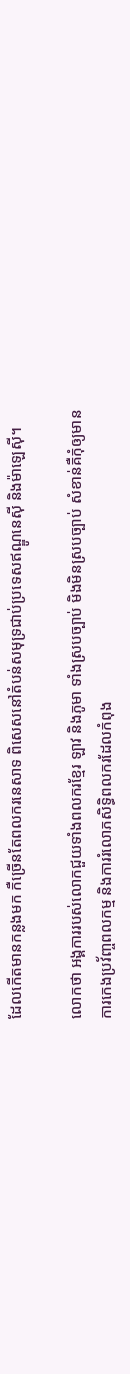ដែលកើតមានកន្លងមក កឺច្រើនតែពលករនេសាទ ពិសេសនៅតំបន់សមុទ្រជាប់ប្រទេសឥណ្ឌូនេស៊ី និងម៉ាឡេស៊ី។

លោកថា អង្គការរបស់លោកជួយទាំងពលករខ្មែរ ឡាវ និងភូមា ទាំងស្របច្បាប់ មិងមិនស្របច្បាប់ សំខាន់គឺកុំឲ្យមានការកេងប្រវ័ញ្ចពលកម្ម និងការរំលោភសិទ្ធិពលករដែលកំពុង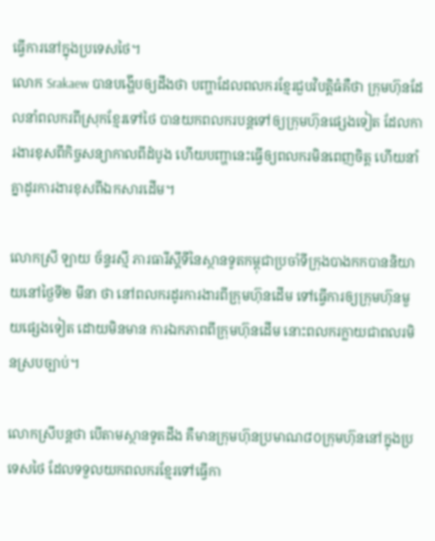ធ្វើការនៅក្នុងប្រទេសថៃ។
លោក Srakaew បានបង្ហើបឲ្យដឹងថា បញ្ហាដែលពលករខ្មែរជួបវិបត្តិធំគឺថា ក្រុមហ៊ុនដែលនាំពលករពីស្រុកខ្មែរទៅថៃ បានយកពលករបន្តទៅឲ្យក្រុមហ៊ុនផ្សេងទៀត ដែលការងារខុសពីកិច្ចសន្យាកាលពីដំបូង ហើយបញ្ហានេះធ្វើឲ្យពលករមិនពេញចិត្ត ហើយនាំគ្នាដូរការងារខុសពីឯកសារដើម។

លោកស្រី ឡាយ ច័ន្ទរស្មី ភារធារីស្តីទីនៃស្ថានទូតកម្ពុជាប្រចាំទីក្រុងបាងកកបាននិយាយនៅថ្ងៃទី២ មីនា ថា នៅពលករដូរការងារពីក្រុមហ៊ុនដើម ទៅធ្វើការឲ្យក្រុមហ៊ុនមួយផ្សេងទៀត ដោយមិនមាន ការឯកភាពពីក្រុមហ៊ុនដើម នោះពលករក្លាយជាពលរមិនស្របច្បាប់។

លោកស្រីបន្តថា បើតាមស្ថានទូតដឹង គឺមានក្រុមហ៊ុនប្រមាណ៨០ក្រុមហ៊ុននៅក្នុងប្រទេសថៃ ដែលទទួលយកពលករខ្មែរទៅធ្វើកា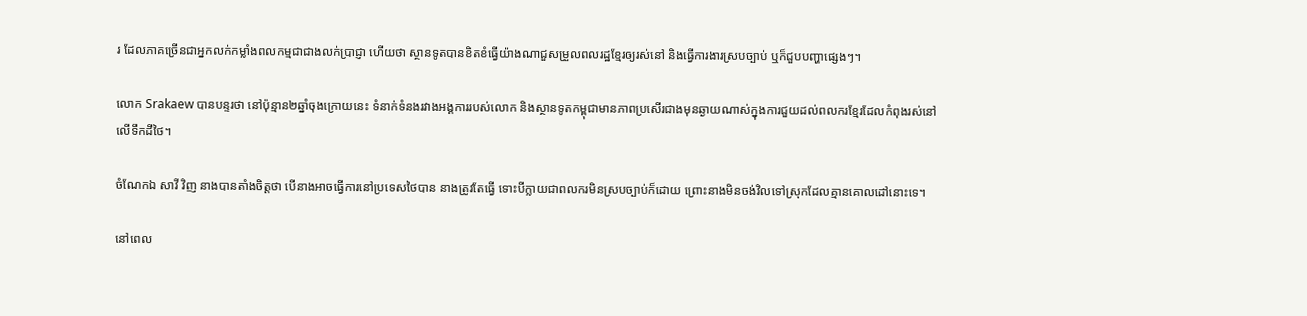រ ដែលភាគច្រើនជាអ្នកលក់កម្លាំងពលកម្មជាជាងលក់ប្រាជ្ញា ហើយថា ស្ថានទូតបានខិតខំធ្វើយ៉ាងណាជួសម្រួលពលរដ្ឋខ្មែរឲ្យរស់នៅ និងធ្វើការងារស្របច្បាប់ ឬក៏ជួបបញ្ហាផ្សេងៗ។

លោក Srakaew បានបន្ទរថា នៅប៉ុន្មាន២ឆ្នាំចុងក្រោយនេះ ទំនាក់ទំនងរវាងអង្គការរបស់លោក និងស្ថានទូតកម្ពុជាមានភាពប្រសើរជាងមុនឆ្ងាយណាស់ក្នុងការជួយដល់ពលករខ្មែរដែលកំពុងរស់នៅលើទឹកដីថៃ។

ចំណែកឯ សាវី វិញ នាងបានតាំងចិត្តថា បើនាងអាចធ្វើការនៅប្រទេសថៃបាន នាងត្រូវតែធ្វើ ទោះបីក្លាយជាពលករមិនស្របច្បាប់ក៏ដោយ ព្រោះនាងមិនចង់វិលទៅស្រុកដែលគ្មានគោលដៅនោះទេ។

នៅពេល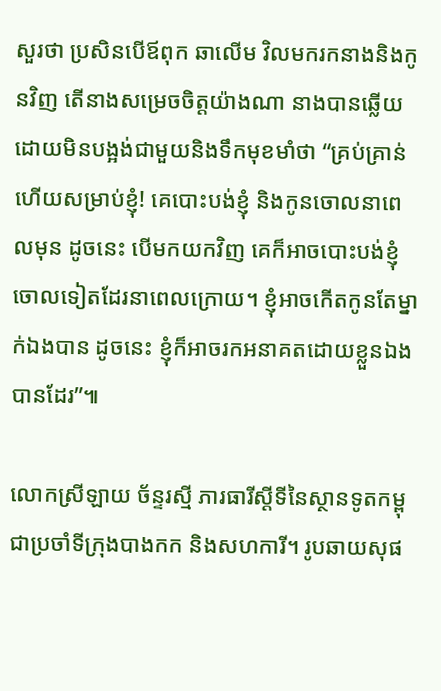សួរថា ប្រសិនបើឪពុក ឆាលើម វិលមករកនាងនិងកូនវិញ តើនាងសម្រេចចិត្តយ៉ាងណា នាងបានឆ្លើយដោយមិនបង្អង់ជាមួយនិងទឹកមុខមាំថា “គ្រប់គ្រាន់ហើយសម្រាប់ខ្ញុំ! គេបោះបង់ខ្ញុំ និងកូនចោលនាពេលមុន ដូចនេះ បើមកយកវិញ គេក៏អាចបោះបង់ខ្ញុំចោលទៀតដែរនាពេលក្រោយ។ ខ្ញុំអាចកើតកូនតែម្នាក់ឯងបាន ដូចនេះ ខ្ញុំក៏អាចរកអនាគតដោយខ្លួនឯងបានដែរ”៕

លោកស្រីឡាយ ច័ន្ទរស្មី ភារធារីស្តីទីនៃស្ថានទូតកម្ពុជាប្រចាំទីក្រុងបាងកក និងសហការី។ រូបឆាយសុផ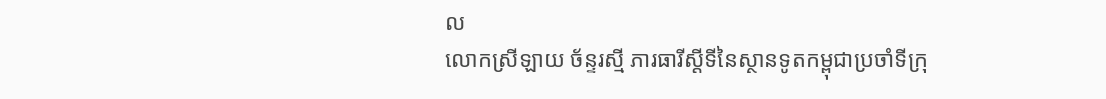ល
លោកស្រីឡាយ ច័ន្ទរស្មី ភារធារីស្តីទីនៃស្ថានទូតកម្ពុជាប្រចាំទីក្រុ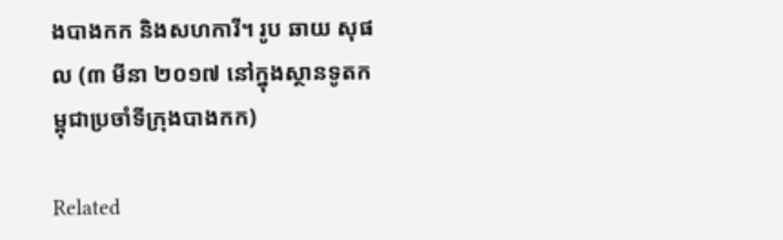ងបាងកក និងសហការី។ រូប ឆាយ សុផល (៣ មីនា ២០១៧ នៅក្នុងស្ថានទូតកម្ពុជាប្រចាំទីក្រុងបាងកក)

Related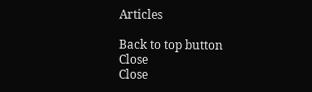Articles

Back to top button
Close
Close